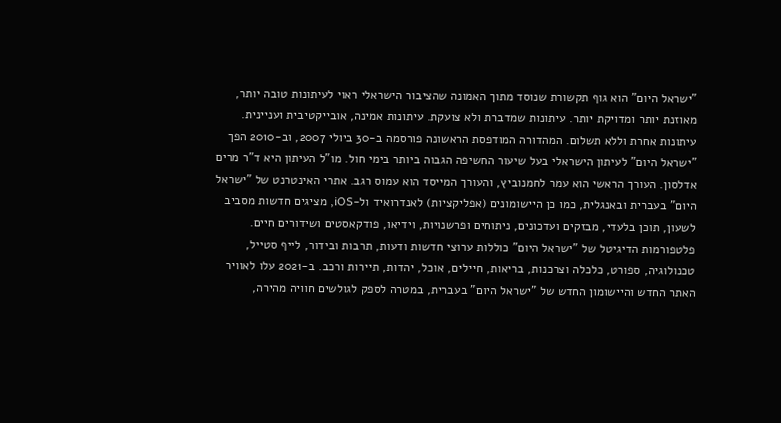"ישראל היום" הוא גוף תקשורת שנוסד מתוך האמונה שהציבור הישראלי ראוי לעיתונות טובה יותר, מאוזנת יותר ומדויקת יותר. עיתונות שמדברת ולא צועקת. עיתונות אמינה, אובייקטיבית ועניינית. עיתונות אחרת וללא תשלום. המהדורה המודפסת הראשונה פורסמה ב-30 ביולי 2007, וב-2010 הפך "ישראל היום" לעיתון הישראלי בעל שיעור החשיפה הגבוה ביותר בימי חול. מו"ל העיתון היא ד"ר מרים אדלסון. העורך הראשי הוא עמר לחמנוביץ, והעורך המייסד הוא עמוס רגב. אתרי האינטרנט של "ישראל היום" בעברית ובאנגלית, כמו כן היישומונים (אפליקציות) לאנדרואיד ול-iOS, מציגים חדשות מסביב לשעון, תוכן בלעדי, מבזקים ועדכונים, ניתוחים ופרשנויות, וידיאו, פודקאסטים ושידורים חיים. פלטפורמות הדיגיטל של "ישראל היום" כוללות ערוצי חדשות ודעות, תרבות ובידור, לייף סטייל, טכנולוגיה, ספורט, כלכלה וצרכנות, בריאות, חיילים, אוכל, יהדות, תיירות ורכב. ב-2021 עלו לאוויר האתר החדש והיישומון החדש של "ישראל היום" בעברית, במטרה לספק לגולשים חוויה מהירה,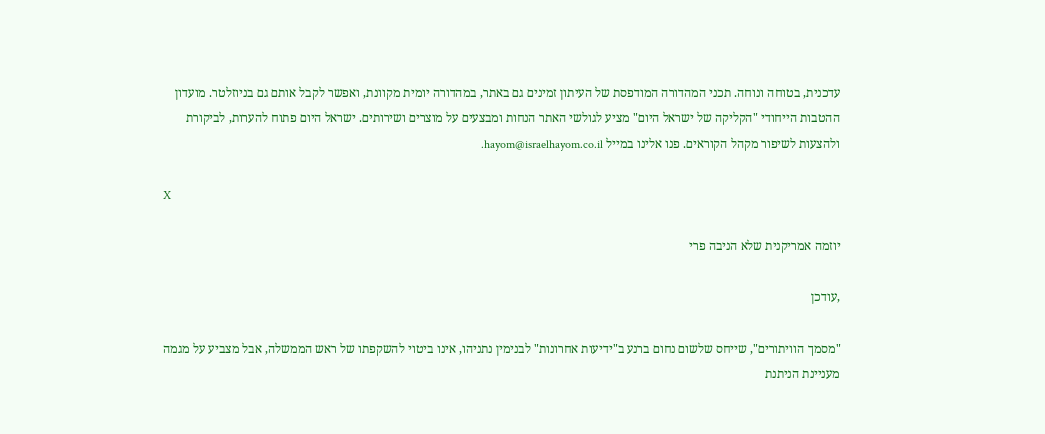עדכנית, בטוחה ונוחה. תכני המהדורה המודפסת של העיתון זמינים גם באתר, במהדורה יומית מקוונת, ואפשר לקבל אותם גם בניוזלטר. מועדון ההטבות הייחודי "הקליקה של ישראל היום" מציע לגולשי האתר הנחות ומבצעים על מוצרים ושירותים. ישראל היום פתוח להערות, לביקורת ולהצעות לשיפור מקהל הקוראים. פנו אלינו במייל hayom@israelhayom.co.il.

X

יוזמה אמריקנית שלא הניבה פרי

,עודכן

"מסמך הוויתורים", שייחס שלשום נחום ברנע ב"ידיעות אחרונות" לבנימין נתניהו, אינו ביטוי להשקפתו של ראש הממשלה, אבל מצביע על מגמה מעניינת הניתנת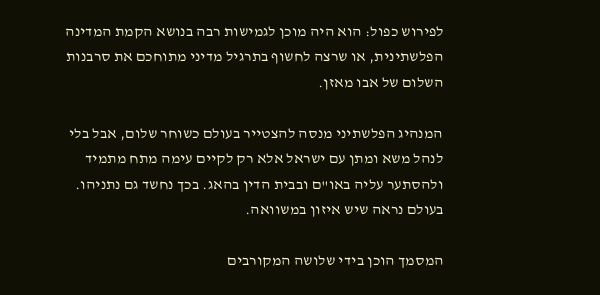לפירוש כפול: הוא היה מוכן לגמישות רבה בנושא הקמת המדינה הפלשתינית, או שרצה לחשוף בתרגיל מדיני מתוחכם את סרבנות השלום של אבו מאזן.

המנהיג הפלשתיני מנסה להצטייר בעולם כשוחר שלום, אבל בלי לנהל משא ומתן עם ישראל אלא רק לקיים עימה מתח מתמיד ולהסתער עליה באו"ם ובבית הדין בהאג. בכך נחשד גם נתניהו. בעולם נראה שיש איזון במשוואה.

המסמך הוכן בידי שלושה המקורבים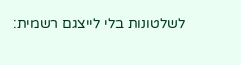לשלטונות בלי לייצגם רשמית: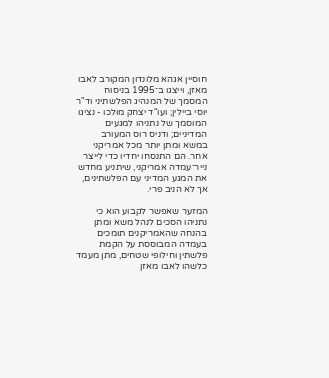חוסיין אגהא מלונדון המקורב לאבו מאזן, וייצגו ב־1995 בניסוח המסמך של המנהיג הפלשתיני וד"ר יוסי ביילין; ועו"ד יצחק מולכו - נציגו המוסמך של נתניהו למגעים המדיניים; ודניס רוס המעורב במשא ומתן יותר מכל אמריקני אחר. הם התנסחו יחדיו כדי לייצר נייר־עמדה אמריקני, שיתניע מחדש את המגע המדיני עם הפלשתינים, אך לא הניב פרי.

המזער שאפשר לקבוע הוא כי נתניהו הסכים לנהל משא ומתן בהנחה שהאמריקנים תומכים בעמדה המבוססת על הקמת פלשתין וחילופי שטחים, מתן מעמד כלשהו לאבו מאזן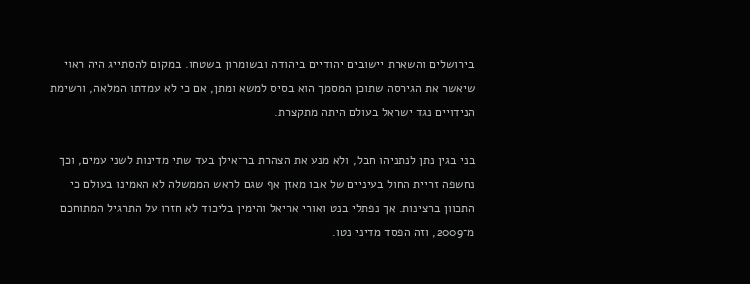בירושלים והשארת יישובים יהודיים ביהודה ובשומרון בשטחו. במקום להסתייג היה ראוי שיאשר את הגירסה שתוכן המסמך הוא בסיס למשא ומתן, אם כי לא עמדתו המלאה, ורשימת הנידויים נגד ישראל בעולם היתה מתקצרת.

בני בגין נתן לנתניהו חבל, ולא מנע את הצהרת בר־אילן בעד שתי מדינות לשני עמים, וכך נחשפה זריית החול בעיניים של אבו מאזן אף שגם לראש הממשלה לא האמינו בעולם כי התכוון ברצינות. אך נפתלי בנט ואורי אריאל והימין בליכוד לא חזרו על התרגיל המתוחכם מ־2009, וזה הפסד מדיני נטו.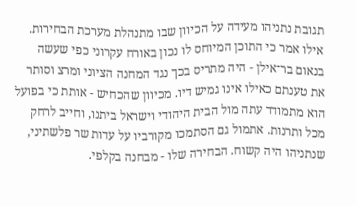תגובת נתניהו מעידה על הכיוון שבו מתנהלת מערכת הבחירות. אילו אמר כי התוכן המיוחס לו נכון באורח עקרוני כפי שעשה בנאום בר־אילן - היה מתריס בכך נגד המחנה הציוני ומרצ וסותר את טענתם כאילו אינו גמיש דיו. מכיוון שהכחיש - אותת כי בפועל הוא מתמודד עתה מול הבית היהודי וישראל ביתנו, וחייב לרחק מכל ותרנות. אתמול גם הסתמכו מקורביו על עדות שר פלשתיני, שנתניהו היה קשוח. הבחירה שלו - מבחנה בקלפי.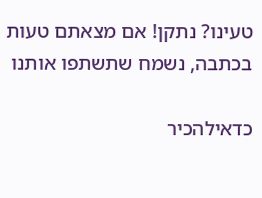טעינו? נתקן! אם מצאתם טעות בכתבה, נשמח שתשתפו אותנו

כדאילהכיר